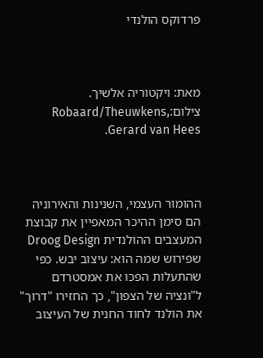פרדוקס הולנדי



מאת: ויקטוריה אלשיך.
צילום:Robaard/Theuwkens, Gerard van Hees.



ההומור העצמי, השנינות והאירוניה הם סימן ההיכר המאפיין את קבוצת המעצבים ההולנדית Droog Design שפירוש שמה הוא: עיצוב יבש. כפי שהתעלות הפכו את אמסטרדם ל"ונציה של הצפון", כך החזירו "דרוך" את הולנד לחוד החנית של העיצוב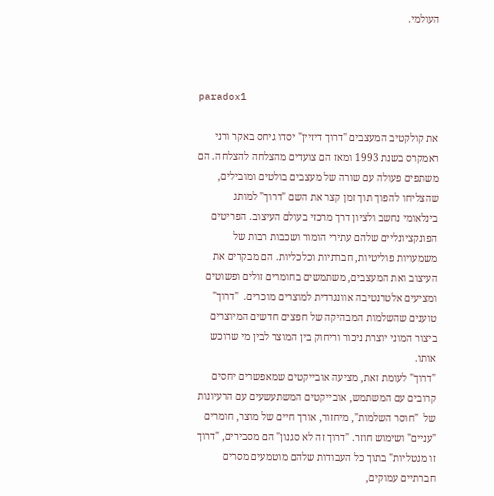העולמי.



paradox1

את קולקטיב המעצבים "דרוך דיזיין" יסדו גיחס באקר ורני ראמקרס בשנת 1993 ומאז הם צועדים מהצלחה להצלחה. הם משתפים פעולה עם שורה של מעצבים בולטים ומובילים, שהצליחו להפוך תוך זמן קצר את השם "דרוך" למותג בינלאומי נחשב ולציון דרך מרכזי בעולם העיצוב. הפריטים הפונקציונליים שלהם עתירי הומור ושכבות רבות של משמעויות פוליטיות, חברתיות וכלכליות. הם מבקרים את העיצוב ואת המעצבים, משתמשים בחומרים זולים ופשוטים ומציעים אלטרנטיבה אוונגרדית למוצרים מוכרים.  "דרוך" טוענים שהשלמות המבהיקה של חפצים חדשים המיוצרים ביצור המוני יוצרת ניכור וריחוק בין המוצר לבין מי שרוכש אותו.
"דרוך" לעומת זאת, מציעה אובייקטים שמאפשרים יחסים קרובים עם המשתמש, אובייקטים המשתעשעים עם הרעיונות של  "חוסר השלמות", מיחזור, אורך חיים של מוצר, חומרים "עניים" ושימוש חוזר. "דרוך זה לא סגנון" הם מסבירים, "דרוך זו מנטליות" בתוך כל העבודות שלהם מוטמעים מסרים חברתיים עמוקים,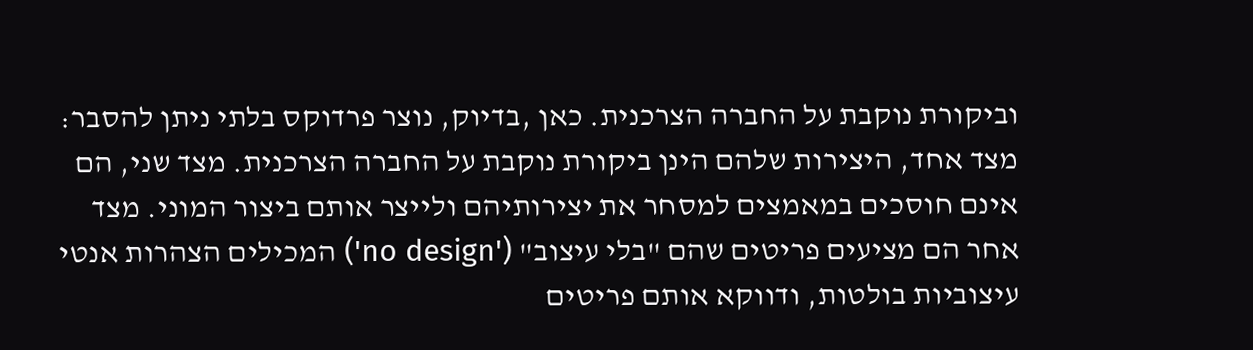וביקורת נוקבת על החברה הצרכנית. כאן ,בדיוק, נוצר פרדוקס בלתי ניתן להסבר: מצד אחד, היצירות שלהם הינן ביקורת נוקבת על החברה הצרכנית. מצד שני, הם אינם חוסכים במאמצים למסחר את יצירותיהם ולייצר אותם ביצור המוני. מצד אחר הם מציעים פריטים שהם "בלי עיצוב" ('no design') המכילים הצהרות אנטי עיצוביות בולטות, ודווקא אותם פריטים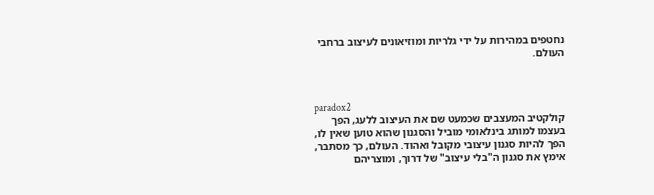נחטפים במהירות על ידי גלריות ומוזיאונים לעיצוב ברחבי העולם.



paradox2
קולקטיב המעצבים שכמעט שם את העיצוב ללעג, הפך בעצמו למותג בינלאומי מוביל והסגנון שהוא טוען שאין לו, הפך להיות סגנון עיצובי מקובל ואהוד. העולם, כך מסתבר, אימץ את סגנון ה"בלי עיצוב" של דרוך, ומוצריהם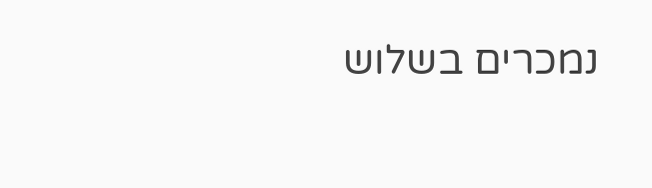נמכרים בשלוש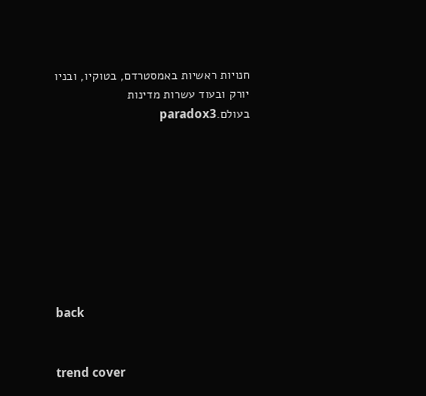חנויות ראשיות באמסטרדם, בטוקיו, ובניו יורק ובעוד עשרות מדינות בעולם.paradox3









back


trend cover